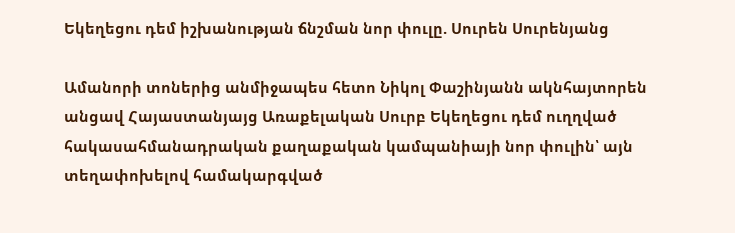Եկեղեցու դեմ իշխանության ճնշման նոր փուլը. Սուրեն Սուրենյանց

Ամանորի տոներից անմիջապես հետո Նիկոլ Փաշինյանն ակնհայտորեն անցավ Հայաստանյայց Առաքելական Սուրբ Եկեղեցու դեմ ուղղված հակասահմանադրական քաղաքական կամպանիայի նոր փուլին՝ այն տեղափոխելով համակարգված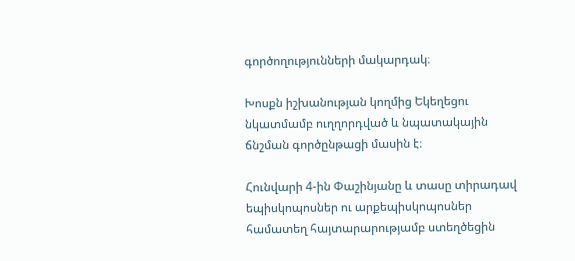գործողությունների մակարդակ։

Խոսքն իշխանության կողմից Եկեղեցու նկատմամբ ուղղորդված և նպատակային ճնշման գործընթացի մասին է։

Հունվարի 4-ին Փաշինյանը և տասը տիրադավ եպիսկոպոսներ ու արքեպիսկոպոսներ համատեղ հայտարարությամբ ստեղծեցին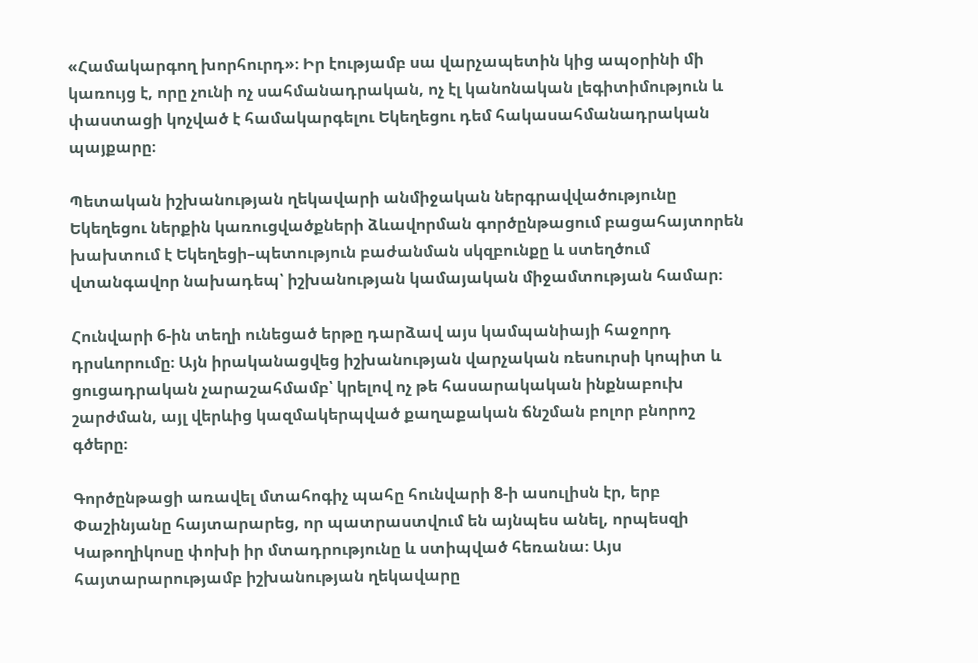«Համակարգող խորհուրդ»։ Իր էությամբ սա վարչապետին կից ապօրինի մի կառույց է, որը չունի ոչ սահմանադրական, ոչ էլ կանոնական լեգիտիմություն և փաստացի կոչված է համակարգելու Եկեղեցու դեմ հակասահմանադրական պայքարը։

Պետական իշխանության ղեկավարի անմիջական ներգրավվածությունը Եկեղեցու ներքին կառուցվածքների ձևավորման գործընթացում բացահայտորեն խախտում է Եկեղեցի–պետություն բաժանման սկզբունքը և ստեղծում վտանգավոր նախադեպ՝ իշխանության կամայական միջամտության համար։

Հունվարի 6-ին տեղի ունեցած երթը դարձավ այս կամպանիայի հաջորդ դրսևորումը։ Այն իրականացվեց իշխանության վարչական ռեսուրսի կոպիտ և ցուցադրական չարաշահմամբ՝ կրելով ոչ թե հասարակական ինքնաբուխ շարժման, այլ վերևից կազմակերպված քաղաքական ճնշման բոլոր բնորոշ գծերը։

Գործընթացի առավել մտահոգիչ պահը հունվարի 8-ի ասուլիսն էր, երբ Փաշինյանը հայտարարեց, որ պատրաստվում են այնպես անել, որպեսզի Կաթողիկոսը փոխի իր մտադրությունը և ստիպված հեռանա։ Այս հայտարարությամբ իշխանության ղեկավարը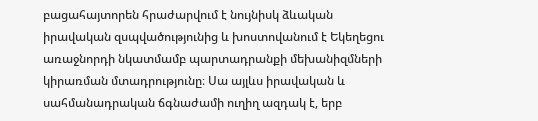բացահայտորեն հրաժարվում է նույնիսկ ձևական իրավական զսպվածությունից և խոստովանում է Եկեղեցու առաջնորդի նկատմամբ պարտադրանքի մեխանիզմների կիրառման մտադրությունը։ Սա այլևս իրավական և սահմանադրական ճգնաժամի ուղիղ ազդակ է, երբ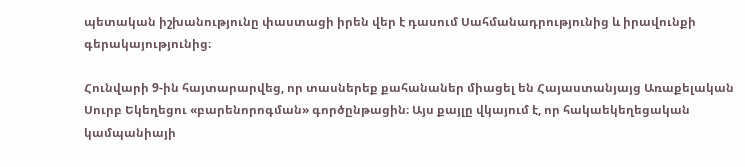պետական իշխանությունը փաստացի իրեն վեր է դասում Սահմանադրությունից և իրավունքի գերակայությունից։

Հունվարի 9-ին հայտարարվեց, որ տասներեք քահանաներ միացել են Հայաստանյայց Առաքելական Սուրբ Եկեղեցու «բարենորոգման» գործընթացին։ Այս քայլը վկայում է, որ հակաեկեղեցական կամպանիայի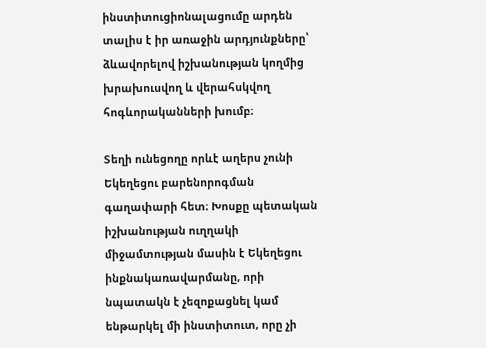ինստիտուցիոնալացումը արդեն տալիս է իր առաջին արդյունքները՝ ձևավորելով իշխանության կողմից խրախուսվող և վերահսկվող հոգևորականների խումբ։

Տեղի ունեցողը որևէ աղերս չունի Եկեղեցու բարենորոգման գաղափարի հետ։ Խոսքը պետական իշխանության ուղղակի միջամտության մասին է Եկեղեցու ինքնակառավարմանը, որի նպատակն է չեզոքացնել կամ ենթարկել մի ինստիտուտ, որը չի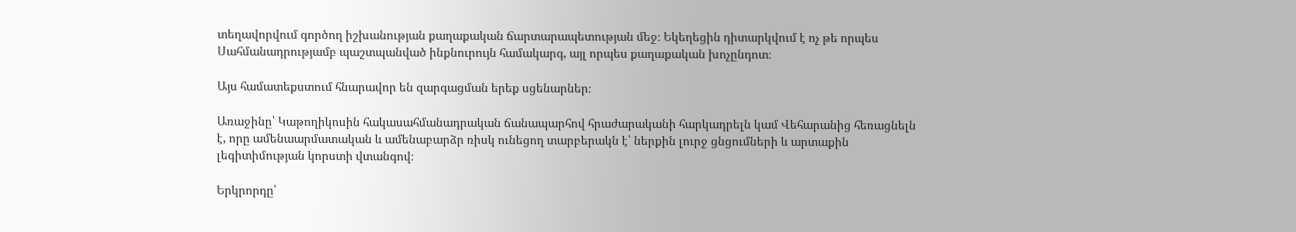տեղավորվում գործող իշխանության քաղաքական ճարտարապետության մեջ։ Եկեղեցին դիտարկվում է ոչ թե որպես Սահմանադրությամբ պաշտպանված ինքնուրույն համակարգ, այլ որպես քաղաքական խոչընդոտ։

Այս համատեքստում հնարավոր են զարգացման երեք սցենարներ։

Առաջինը՝ Կաթողիկոսին հակասահմանադրական ճանապարհով հրաժարականի հարկադրելն կամ Վեհարանից հեռացնելն է, որը ամենաարմատական և ամենաբարձր ռիսկ ունեցող տարբերակն է՝ ներքին լուրջ ցնցումների և արտաքին լեգիտիմության կորստի վտանգով։

Երկրորդը՝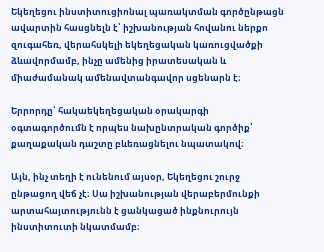Եկեղեցու ինստիտուցիոնալ պառակտման գործընթացն ավարտին հասցնելն է՝ իշխանության հովանու ներքո զուգահեռ, վերահսկելի եկեղեցական կառուցվածքի ձևավորմամբ, ինչը ամենից իրատեսական և միաժամանակ ամենավտանգավոր սցենարն է։

Երրորդը՝ հակաեկեղեցական օրակարգի օգտագործումն է որպես նախընտրական գործիք՝ քաղաքական դաշտը բևեռացնելու նպատակով։

Այն, ինչ տեղի է ունենում այսօր, Եկեղեցու շուրջ ընթացող վեճ չէ։ Սա իշխանության վերաբերմունքի արտահայտությունն է ցանկացած ինքնուրույն ինստիտուտի նկատմամբ։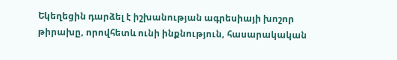Եկեղեցին դարձել է իշխանության ագրեսիայի խոշոր թիրախը, որովհետև ունի ինքնություն, հասարակական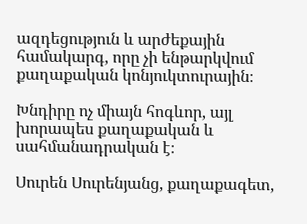ազդեցություն և արժեքային համակարգ, որը չի ենթարկվում քաղաքական կոնյուկտուրային։

Խնդիրը ոչ միայն հոգևոր, այլ խորապես քաղաքական և սահմանադրական է։

Սուրեն Սուրենյանց, քաղաքագետ,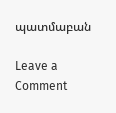պատմաբան

Leave a Comment